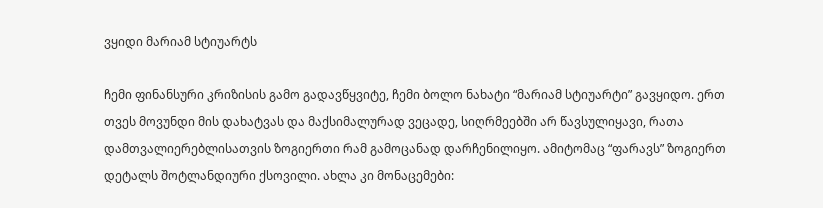ვყიდი მარიამ სტიუარტს

ჩემი ფინანსური კრიზისის გამო გადავწყვიტე, ჩემი ბოლო ნახატი “მარიამ სტიუარტი” გავყიდო. ერთ თვეს მოვუნდი მის დახატვას და მაქსიმალურად ვეცადე, სიღრმეებში არ წავსულიყავი, რათა დამთვალიერებლისათვის ზოგიერთი რამ გამოცანად დარჩენილიყო. ამიტომაც “ფარავს” ზოგიერთ დეტალს შოტლანდიური ქსოვილი. ახლა კი მონაცემები: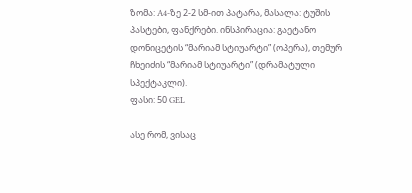ზომა: A4-ზე 2-2 სმ-ით პატარა, მასალა: ტუშის პასტები, ფანქრები. ინსპირაცია: გაეტანო დონიცეტის “მარიამ სტიუარტი” (ოპერა), თემურ ჩხეიძის “მარიამ სტიუარტი” (დრამატული სპექტაკლი).
ფასი: 50 GEL

ასე რომ, ვისაც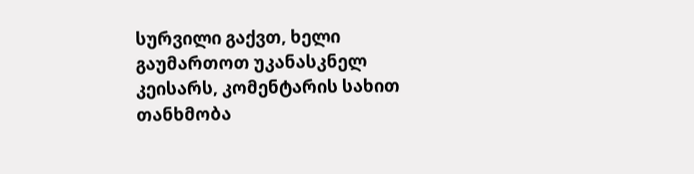სურვილი გაქვთ, ხელი გაუმართოთ უკანასკნელ კეისარს, კომენტარის სახით თანხმობა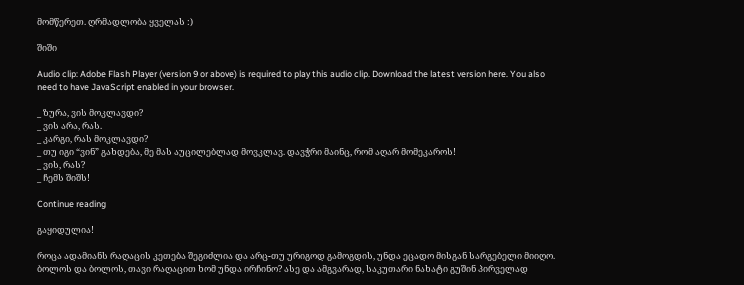მომწერეთ. ღრმადლობა ყველას :)

შიში

Audio clip: Adobe Flash Player (version 9 or above) is required to play this audio clip. Download the latest version here. You also need to have JavaScript enabled in your browser.

_ ზურა, ვის მოკლავდი?
_ ვის არა, რას.
_ კარგი, რას მოკლავდი?
_ თუ იგი “ვინ” გახდება, მე მას აუცილებლად მოვკლავ. დავჭრი მაინც, რომ აღარ მომეკაროს!
_ ვის, რას?
_ ჩემს შიშს!

Continue reading

გაყიდულია!

როცა ადამიანს რაღაცის კეთება შეგიძლია და არც-თუ ურიგოდ გამოგდის, უნდა ეცადო მისგან სარგებელი მიიღო. ბოლოს და ბოლოს, თავი რაღაცით ხომ უნდა ირჩინო? ასე და ამგვარად, საკუთარი ნახატი გუშინ პირველად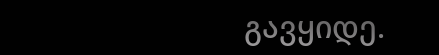გავყიდე.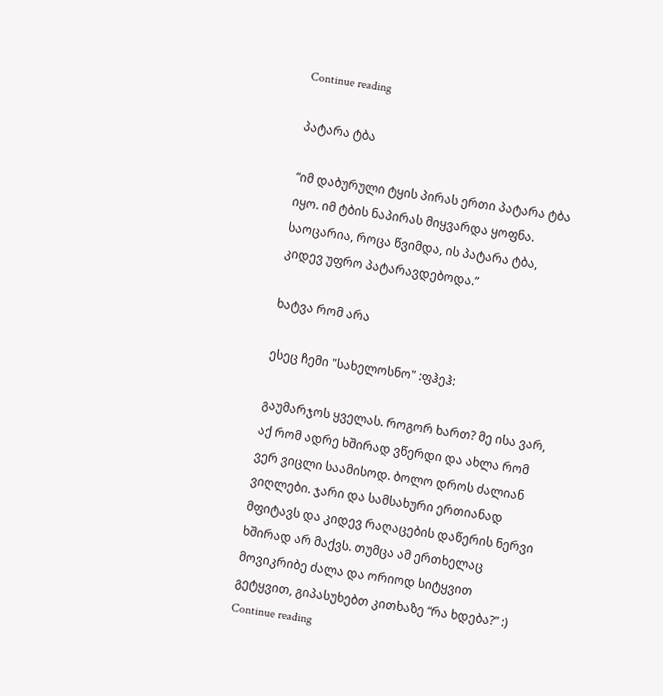Continue reading

პატარა ტბა

“იმ დაბურული ტყის პირას ერთი პატარა ტბა იყო. იმ ტბის ნაპირას მიყვარდა ყოფნა. საოცარია, როცა წვიმდა, ის პატარა ტბა, კიდევ უფრო პატარავდებოდა.”

ხატვა რომ არა

ესეც ჩემი "სახელოსნო" :ფჰეჰ:

გაუმარჯოს ყველას. როგორ ხართ? მე ისა ვარ, აქ რომ ადრე ხშირად ვწერდი და ახლა რომ ვერ ვიცლი საამისოდ. ბოლო დროს ძალიან ვიღლები. ჯარი და სამსახური ერთიანად მფიტავს და კიდევ რაღაცების დაწერის ნერვი ხშირად არ მაქვს. თუმცა ამ ერთხელაც მოვიკრიბე ძალა და ორიოდ სიტყვით გეტყვით, გიპასუხებთ კითხაზე “რა ხდება?” :) Continue reading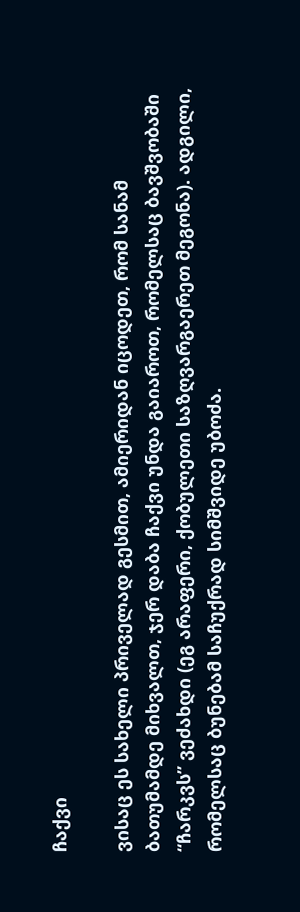ჩაქვი

ვისაც ეს სახელი პრიველად გესმით, ამიერიდან იცოდეთ, რომ სანამ ბათუმამდე მიხვალთ, ჯერ დაბა ჩაქვი უნდა გაიაროთ, რომელსაც ბავშვობაში “ჩარკვს” ვეძახდი (ეგ არაფერი, ქობულეთი საზღვარგაერეთ მეგონა). ადგილი, რომელსაც ბუნებამ საჩუქრად სიმშვიდე უბოძა.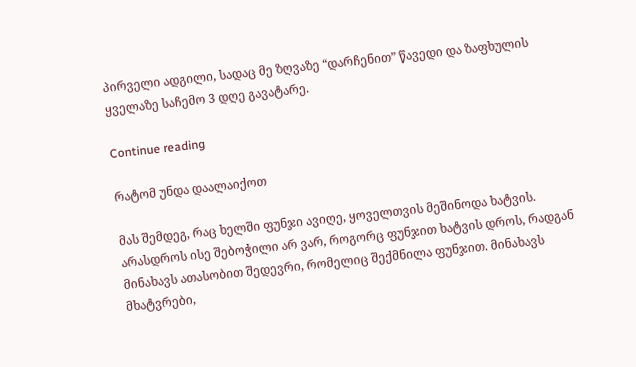პირველი ადგილი, სადაც მე ზღვაზე “დარჩენით” წავედი და ზაფხულის ყველაზე საჩემო 3 დღე გავატარე.

Continue reading

რატომ უნდა დაალაიქოთ

მას შემდეგ, რაც ხელში ფუნჯი ავიღე, ყოველთვის მეშინოდა ხატვის. არასდროს ისე შებოჭილი არ ვარ, როგორც ფუნჯით ხატვის დროს, რადგან მინახავს ათასობით შედევრი, რომელიც შექმნილა ფუნჯით. მინახავს მხატვრები,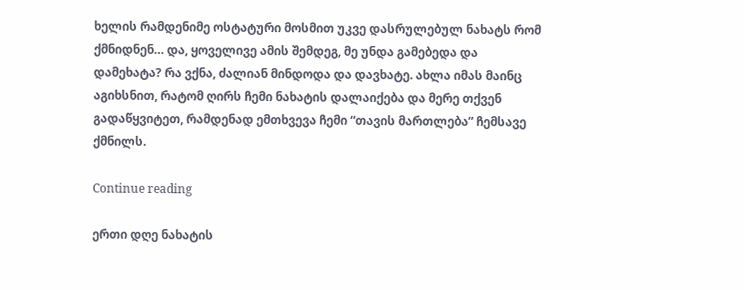ხელის რამდენიმე ოსტატური მოსმით უკვე დასრულებულ ნახატს რომ ქმნიდნენ… და, ყოველივე ამის შემდეგ, მე უნდა გამებედა და დამეხატა? რა ვქნა, ძალიან მინდოდა და დავხატე. ახლა იმას მაინც აგიხსნით, რატომ ღირს ჩემი ნახატის დალაიქება და მერე თქვენ გადაწყვიტეთ, რამდენად ემთხვევა ჩემი “თავის მართლება” ჩემსავე ქმნილს.

Continue reading

ერთი დღე ნახატის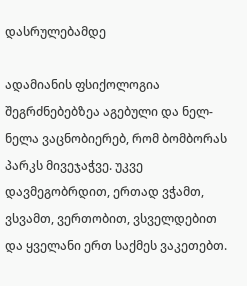დასრულებამდე

ადამიანის ფსიქოლოგია შეგრძნებებზეა აგებული და ნელ-ნელა ვაცნობიერებ, რომ ბომბორას პარკს მივეჯაჭვე. უკვე დავმეგობრდით, ერთად ვჭამთ, ვსვამთ, ვერთობით, ვსველდებით და ყველანი ერთ საქმეს ვაკეთებთ.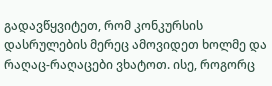გადავწყვიტეთ, რომ კონკურსის დასრულების მერეც ამოვიდეთ ხოლმე და რაღაც-რაღაცები ვხატოთ. ისე, როგორც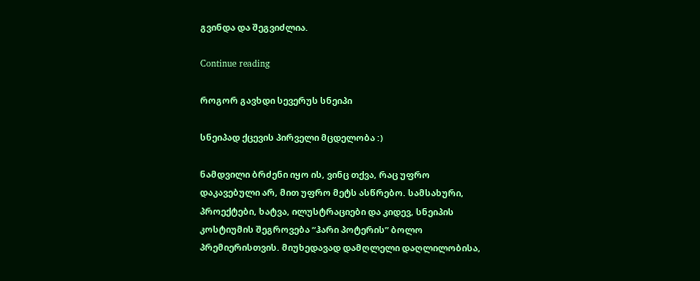გვინდა და შეგვიძლია.

Continue reading

როგორ გავხდი სევერუს სნეიპი

სნეიპად ქცევის პირველი მცდელობა :)

ნამდვილი ბრძენი იყო ის, ვინც თქვა, რაც უფრო დაკავებული არ, მით უფრო მეტს ასწრებო. სამსახური, პროექტები, ხატვა, ილუსტრაციები და კიდევ, სნეიპის კოსტიუმის შეგროვება “ჰარი პოტერის” ბოლო პრემიერისთვის. მიუხედავად დამღლელი დაღლილობისა,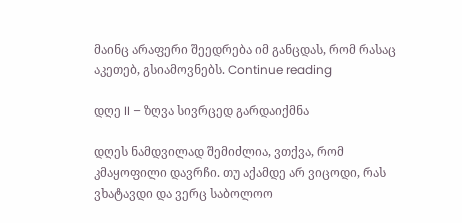მაინც არაფერი შეედრება იმ განცდას, რომ რასაც აკეთებ, გსიამოვნებს. Continue reading

დღე II – ზღვა სივრცედ გარდაიქმნა

დღეს ნამდვილად შემიძლია, ვთქვა, რომ კმაყოფილი დავრჩი. თუ აქამდე არ ვიცოდი, რას ვხატავდი და ვერც საბოლოო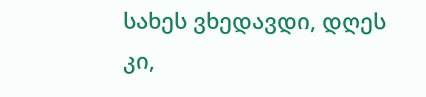სახეს ვხედავდი, დღეს კი,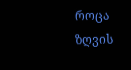როცა ზღვის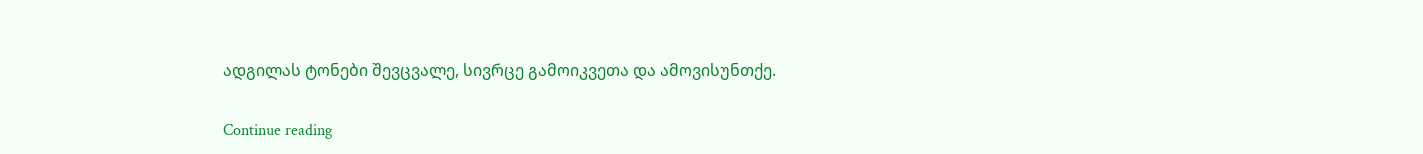ადგილას ტონები შევცვალე, სივრცე გამოიკვეთა და ამოვისუნთქე.

Continue reading